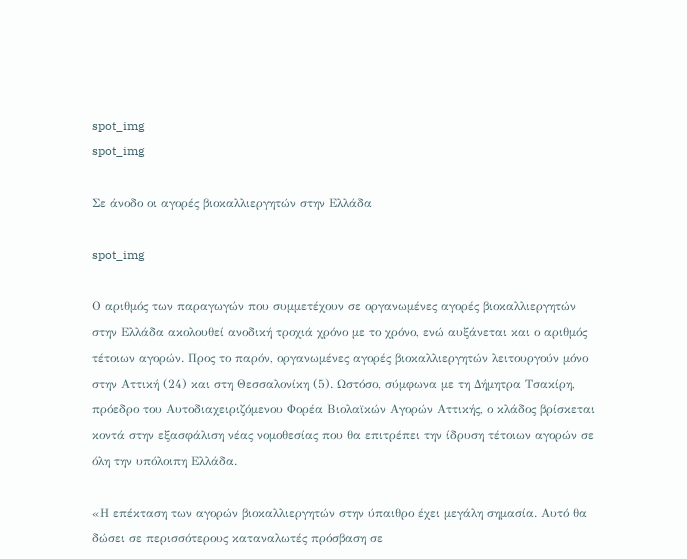spot_img
spot_img

Σε άνοδο οι αγορές βιοκαλλιεργητών στην Ελλάδα

spot_img

Ο αριθμός των παραγωγών που συμμετέχουν σε οργανωμένες αγορές βιοκαλλιεργητών στην Ελλάδα ακολουθεί ανοδική τροχιά χρόνο με το χρόνο, ενώ αυξάνεται και ο αριθμός τέτοιων αγορών. Προς το παρόν, οργανωμένες αγορές βιοκαλλιεργητών λειτουργούν μόνο στην Αττική (24) και στη Θεσσαλονίκη (5). Ωστόσο, σύμφωνα με τη Δήμητρα Τσακίρη, πρόεδρο του Αυτοδιαχειριζόμενου Φορέα Βιολαϊκών Αγορών Αττικής, ο κλάδος βρίσκεται κοντά στην εξασφάλιση νέας νομοθεσίας που θα επιτρέπει την ίδρυση τέτοιων αγορών σε όλη την υπόλοιπη Ελλάδα.

«Η επέκταση των αγορών βιοκαλλιεργητών στην ύπαιθρο έχει μεγάλη σημασία. Αυτό θα δώσει σε περισσότερους καταναλωτές πρόσβαση σε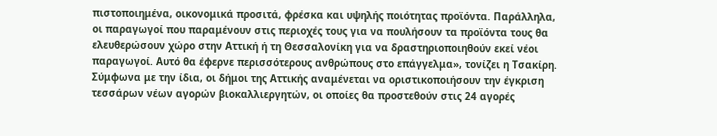πιστοποιημένα, οικονομικά προσιτά, φρέσκα και υψηλής ποιότητας προϊόντα. Παράλληλα, οι παραγωγοί που παραμένουν στις περιοχές τους για να πουλήσουν τα προϊόντα τους θα ελευθερώσουν χώρο στην Αττική ή τη Θεσσαλονίκη για να δραστηριοποιηθούν εκεί νέοι παραγωγοί. Αυτό θα έφερνε περισσότερους ανθρώπους στο επάγγελμα», τονίζει η Τσακίρη. Σύμφωνα με την ίδια, οι δήμοι της Αττικής αναμένεται να οριστικοποιήσουν την έγκριση τεσσάρων νέων αγορών βιοκαλλιεργητών, οι οποίες θα προστεθούν στις 24 αγορές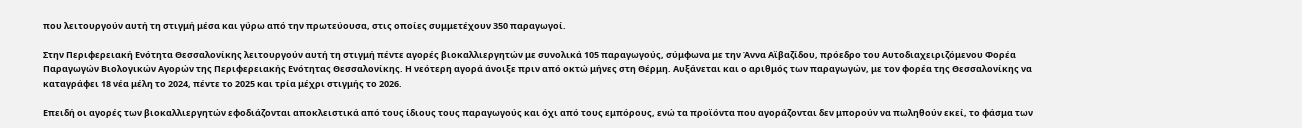που λειτουργούν αυτή τη στιγμή μέσα και γύρω από την πρωτεύουσα, στις οποίες συμμετέχουν 350 παραγωγοί.

Στην Περιφερειακή Ενότητα Θεσσαλονίκης λειτουργούν αυτή τη στιγμή πέντε αγορές βιοκαλλιεργητών με συνολικά 105 παραγωγούς, σύμφωνα με την Άννα Αϊβαζίδου, πρόεδρο του Αυτοδιαχειριζόμενου Φορέα Παραγωγών Βιολογικών Αγορών της Περιφερειακής Ενότητας Θεσσαλονίκης. Η νεότερη αγορά άνοιξε πριν από οκτώ μήνες στη Θέρμη. Αυξάνεται και ο αριθμός των παραγωγών, με τον φορέα της Θεσσαλονίκης να καταγράφει 18 νέα μέλη το 2024, πέντε το 2025 και τρία μέχρι στιγμής το 2026.

Επειδή οι αγορές των βιοκαλλιεργητών εφοδιάζονται αποκλειστικά από τους ίδιους τους παραγωγούς και όχι από τους εμπόρους, ενώ τα προϊόντα που αγοράζονται δεν μπορούν να πωληθούν εκεί, το φάσμα των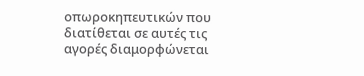οπωροκηπευτικών που διατίθεται σε αυτές τις αγορές διαμορφώνεται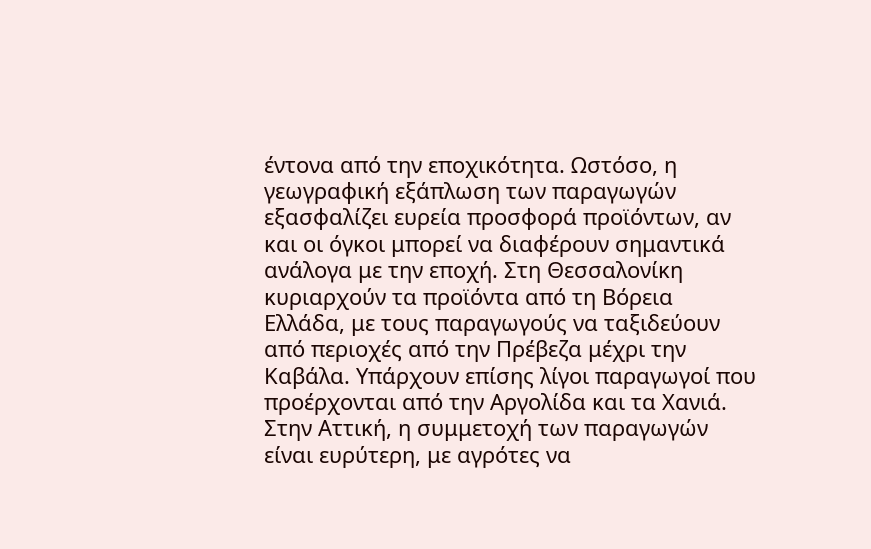έντονα από την εποχικότητα. Ωστόσο, η γεωγραφική εξάπλωση των παραγωγών εξασφαλίζει ευρεία προσφορά προϊόντων, αν και οι όγκοι μπορεί να διαφέρουν σημαντικά ανάλογα με την εποχή. Στη Θεσσαλονίκη κυριαρχούν τα προϊόντα από τη Βόρεια Ελλάδα, με τους παραγωγούς να ταξιδεύουν από περιοχές από την Πρέβεζα μέχρι την Καβάλα. Υπάρχουν επίσης λίγοι παραγωγοί που προέρχονται από την Αργολίδα και τα Χανιά. Στην Αττική, η συμμετοχή των παραγωγών είναι ευρύτερη, με αγρότες να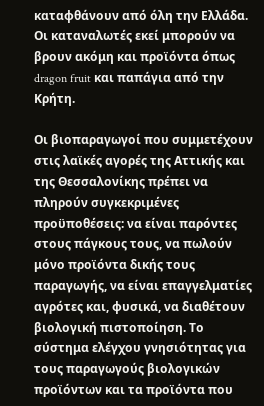καταφθάνουν από όλη την Ελλάδα. Οι καταναλωτές εκεί μπορούν να βρουν ακόμη και προϊόντα όπως dragon fruit και παπάγια από την Κρήτη.

Οι βιοπαραγωγοί που συμμετέχουν στις λαϊκές αγορές της Αττικής και της Θεσσαλονίκης πρέπει να πληρούν συγκεκριμένες προϋποθέσεις: να είναι παρόντες στους πάγκους τους, να πωλούν μόνο προϊόντα δικής τους παραγωγής, να είναι επαγγελματίες αγρότες και, φυσικά, να διαθέτουν βιολογική πιστοποίηση. Το σύστημα ελέγχου γνησιότητας για τους παραγωγούς βιολογικών προϊόντων και τα προϊόντα που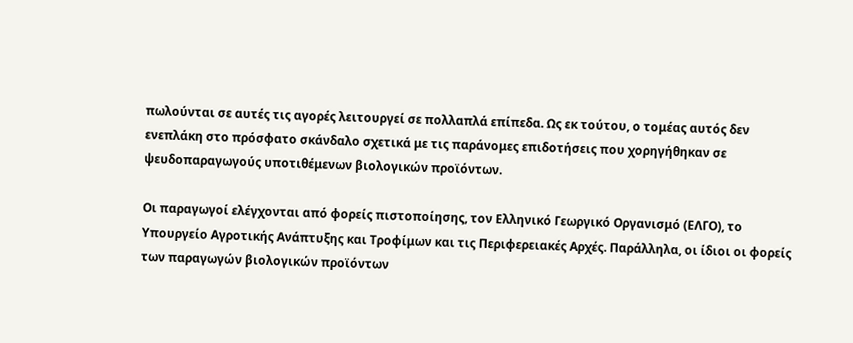πωλούνται σε αυτές τις αγορές λειτουργεί σε πολλαπλά επίπεδα. Ως εκ τούτου, ο τομέας αυτός δεν ενεπλάκη στο πρόσφατο σκάνδαλο σχετικά με τις παράνομες επιδοτήσεις που χορηγήθηκαν σε ψευδοπαραγωγούς υποτιθέμενων βιολογικών προϊόντων.

Οι παραγωγοί ελέγχονται από φορείς πιστοποίησης, τον Ελληνικό Γεωργικό Οργανισμό (ΕΛΓΟ), το Υπουργείο Αγροτικής Ανάπτυξης και Τροφίμων και τις Περιφερειακές Αρχές. Παράλληλα, οι ίδιοι οι φορείς των παραγωγών βιολογικών προϊόντων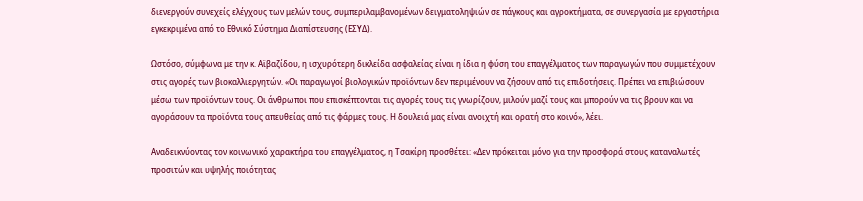διενεργούν συνεχείς ελέγχους των μελών τους, συμπεριλαμβανομένων δειγματοληψιών σε πάγκους και αγροκτήματα, σε συνεργασία με εργαστήρια εγκεκριμένα από το Εθνικό Σύστημα Διαπίστευσης (ΕΣΥΔ).

Ωστόσο, σύμφωνα με την κ. Αϊβαζίδου, η ισχυρότερη δικλείδα ασφαλείας είναι η ίδια η φύση του επαγγέλματος των παραγωγών που συμμετέχουν στις αγορές των βιοκαλλιεργητών. «Οι παραγωγοί βιολογικών προϊόντων δεν περιμένουν να ζήσουν από τις επιδοτήσεις. Πρέπει να επιβιώσουν μέσω των προϊόντων τους. Οι άνθρωποι που επισκέπτονται τις αγορές τους τις γνωρίζουν, μιλούν μαζί τους και μπορούν να τις βρουν και να αγοράσουν τα προϊόντα τους απευθείας από τις φάρμες τους. Η δουλειά μας είναι ανοιχτή και ορατή στο κοινό», λέει.

Αναδεικνύοντας τον κοινωνικό χαρακτήρα του επαγγέλματος, η Τσακίρη προσθέτει: «Δεν πρόκειται μόνο για την προσφορά στους καταναλωτές προσιτών και υψηλής ποιότητας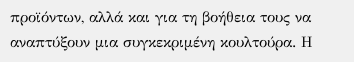προϊόντων, αλλά και για τη βοήθεια τους να αναπτύξουν μια συγκεκριμένη κουλτούρα. Η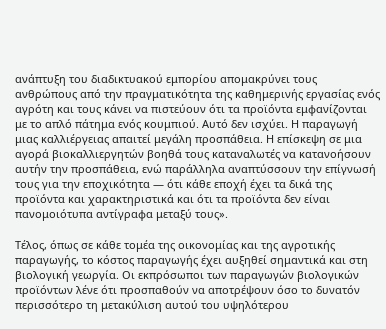ανάπτυξη του διαδικτυακού εμπορίου απομακρύνει τους ανθρώπους από την πραγματικότητα της καθημερινής εργασίας ενός αγρότη και τους κάνει να πιστεύουν ότι τα προϊόντα εμφανίζονται με το απλό πάτημα ενός κουμπιού. Αυτό δεν ισχύει. Η παραγωγή μιας καλλιέργειας απαιτεί μεγάλη προσπάθεια. Η επίσκεψη σε μια αγορά βιοκαλλιεργητών βοηθά τους καταναλωτές να κατανοήσουν αυτήν την προσπάθεια, ενώ παράλληλα αναπτύσσουν την επίγνωσή τους για την εποχικότητα — ότι κάθε εποχή έχει τα δικά της προϊόντα και χαρακτηριστικά και ότι τα προϊόντα δεν είναι πανομοιότυπα αντίγραφα μεταξύ τους».

Τέλος, όπως σε κάθε τομέα της οικονομίας και της αγροτικής παραγωγής, το κόστος παραγωγής έχει αυξηθεί σημαντικά και στη βιολογική γεωργία. Οι εκπρόσωποι των παραγωγών βιολογικών προϊόντων λένε ότι προσπαθούν να αποτρέψουν όσο το δυνατόν περισσότερο τη μετακύλιση αυτού του υψηλότερου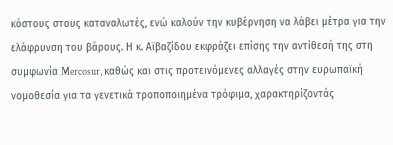κόστους στους καταναλωτές, ενώ καλούν την κυβέρνηση να λάβει μέτρα για την ελάφρυνση του βάρους. Η κ. Αϊβαζίδου εκφράζει επίσης την αντίθεσή της στη συμφωνία Mercosur, καθώς και στις προτεινόμενες αλλαγές στην ευρωπαϊκή νομοθεσία για τα γενετικά τροποποιημένα τρόφιμα, χαρακτηρίζοντάς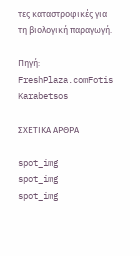τες καταστροφικές για τη βιολογική παραγωγή.

Πηγή: FreshPlaza.comFotis Karabetsos

ΣΧΕΤΙΚΑ ΑΡΘΡΑ

spot_img
spot_img
spot_img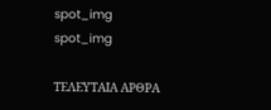spot_img
spot_img

ΤΕΛΕΥΤΑΙΑ ΑΡΘΡΑ